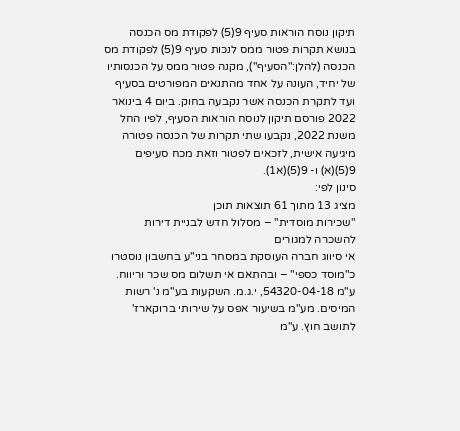תיקון נוסח הוראות סעיף 9(5) לפקודת מס הכנסה בנושא תקרות פטור ממס לנכות סעיף 9(5) לפקודת מס הכנסה (להלן:"הסעיף"), מקנה פטור ממס על הכנסותיו של יחיד, העונה על אחד מהתנאים המפורטים בסעיף ועד לתקרת הכנסה אשר נקבעה בחוק. ביום 4 בינואר 2022 פורסם תיקון לנוסח הוראות הסעיף, לפיו החל משנת 2022, נקבעו שתי תקרות של הכנסה פטורה מיגיעה אישית, לזכאים לפטור וזאת מכח סעיפים 9(5)(א) ו- 9(5)(א1).
סינון לפי:
מציג 13 מתוך 61 תוצאות תוכן
"שכירות מוסדית" – מסלול חדש לבניית דירות להשכרה למגורים
אי סיווג חברה העוסקת במסחר בני"ע בחשבון נוסטרו כ"מוסד כספי" – ובהתאם אי תשלום מס שכר וריווח. ע"מ 54320-04-18, י.ג.מ. השקעות בע"מ נ' רשות המיסים. מע"מ בשיעור אפס על שירותי ברוקארז' לתושב חוץ. ע"מ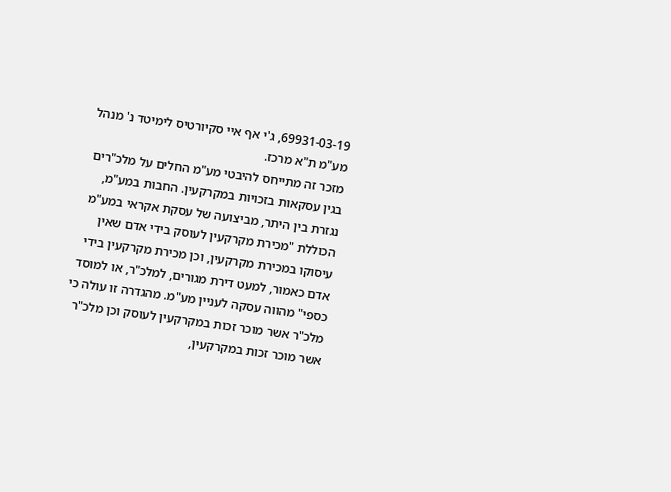69931-03-19, ג'י אף איי סקיורטיס לימיטד נ' מנהל מע"מ ת"א מרכז.
מזכר זה מתייחס להיבטי מע"מ החלים על מלכ"רים בגין עסקאות בזכויות במקרקעין. החבות במע"מ, נגזרת בין היתר, מביצועה של עסקת אקראי במע"מ הכוללת "מכירת מקרקעין לעוסק בידי אדם שאין עיסוקו במכירת מקרקעין, וכן מכירת מקרקעין בידי אדם כאמור, למעט דירת מגורים, למלכ"ר, או למוסד כספי" מהווה עסקה לעניין מע"מ. מהגדרה זו עולה כי מלכ"ר אשר מוכר זכות במקרקעין לעוסק וכן מלכ"ר אשר מוכר זכות במקרקעין,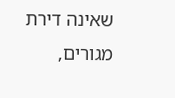שאינה דירת מגורים,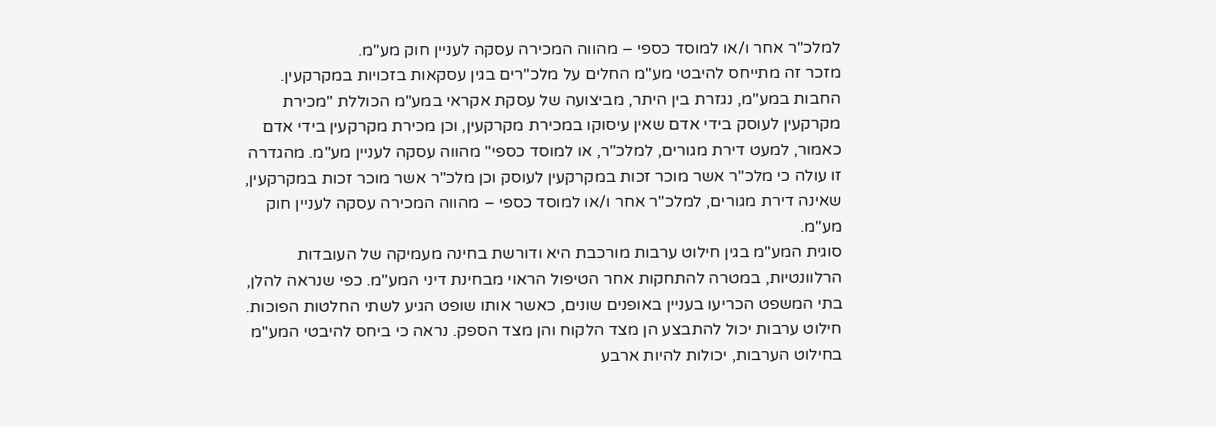למלכ"ר אחר ו/או למוסד כספי – מהווה המכירה עסקה לעניין חוק מע"מ.
מזכר זה מתייחס להיבטי מע"מ החלים על מלכ"רים בגין עסקאות בזכויות במקרקעין. החבות במע"מ, נגזרת בין היתר, מביצועה של עסקת אקראי במע"מ הכוללת "מכירת מקרקעין לעוסק בידי אדם שאין עיסוקו במכירת מקרקעין, וכן מכירת מקרקעין בידי אדם כאמור, למעט דירת מגורים, למלכ"ר, או למוסד כספי" מהווה עסקה לעניין מע"מ. מהגדרה זו עולה כי מלכ"ר אשר מוכר זכות במקרקעין לעוסק וכן מלכ"ר אשר מוכר זכות במקרקעין, שאינה דירת מגורים, למלכ"ר אחר ו/או למוסד כספי – מהווה המכירה עסקה לעניין חוק מע"מ.
סוגית המע"מ בגין חילוט ערבות מורכבת היא ודורשת בחינה מעמיקה של העובדות הרלוונטיות, במטרה להתחקות אחר הטיפול הראוי מבחינת דיני המע"מ. כפי שנראה להלן, בתי המשפט הכריעו בעניין באופנים שונים, כאשר אותו שופט הגיע לשתי החלטות הפוכות. חילוט ערבות יכול להתבצע הן מצד הלקוח והן מצד הספק. נראה כי ביחס להיבטי המע"מ בחילוט הערבות, יכולות להיות ארבע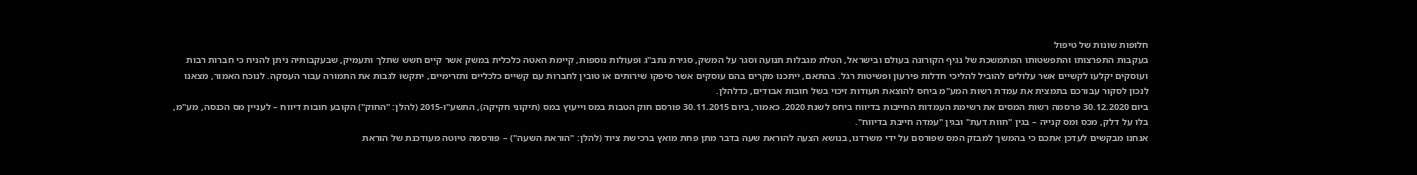חלופות שונות של טיפול
בעקבות התפרצותו והתפשטותו המתמשכת של נגיף הקורונה בעולם ובישראל, הטלת מגבלות תנועה וסגר על המשק, סגירת נתב"ג ופעולות נוספות, קיימת האטה כלכלית במשק אשר קיים חשש שתלך ותעמיק, שבעקבותיה ניתן להניח כי חברות רבות ועוסקים יקלעו לקשיים אשר עלולים להוביל להליכי חדלות פירעון ופשיטות רגל. בהתאם, ייתכנו מקרים בהם עוסקים אשר סיפקו שירותים או טובין לחברות עם קשיים כלכליים ותזרימיים, יתקשו לגבות את התמורה עבור העסקה. לנוכח האמור, מצאנו לנכון לסקור עבורכם בתמצית את עמדת רשות המע"מ ביחס להוצאת תעודות זיכוי בשל חובות אבודים, כדלהלן.
ביום 30.12.2020 פרסמה רשות המסים את רשימת העמדות החייבות בדיווח ביחס לשנת 2020. כאמור, ביום 30.11.2015 פורסם חוק הטבות במס וייעוץ במס (תיקוני חקיקה), התשע"ו-2015 (להלן: "החוק") הקובע חובות דיווח – לעניין מס הכנסה, מע"מ, בלו על דלק, מכס ומס קנייה – בגין "חוות דעת" ובגין "עמדה חייבת בדיווח".
אנחנו מבקשים לעדכן אתכם כי בהמשך למבזק המס שפורסם על ידי משרדנו, בנושא הצעה להוראת שעה בדבר מתן פחת מואץ ברכישת ציוד (להלן: "הוראת השעה") – פורסמה טיוטה מעודכנת של הוראת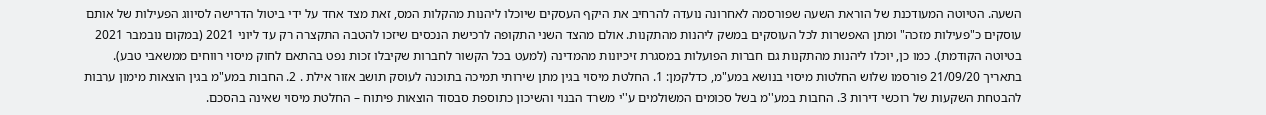השעה. הטיוטה המעודכנת של הוראת השעה שפורסמה לאחרונה נועדה להרחיב את היקף העסקים שיוכלו ליהנות מהקלות המס, זאת מצד אחד על ידי ביטול הדרישה לסיווג הפעילות של אותם עוסקים כ"פעילות מזכה" ומתן האפשרות לכל העוסקים במשק ליהנות מהתקנות. אולם מהצד השני התקופה לרכישת הנכסים שיזכו להטבה התקצרה רק עד ליוני 2021 (במקום נובמבר 2021 בטיוטה הקודמת). כמו כן, יוכלו ליהנות מהתקנות גם חברות הפועלות במסגרת זיכיונות מהמדינה (למעט בכל הקשור לחברות שקיבלו זכות נפט בהתאם לחוק מיסוי רווחים ממשאבי טבע).
בתאריך 21/09/20 פורסמו שלוש החלטות מיסוי בנושא במע"מ, כדלקמן: 1. החלטת מיסוי בגין מתן שירותי תמיכה בתוכנה לעוסק תושב אזור אילת . 2. החבות במע"מ בגין הוצאות מימון ערבות להבטחת השקעות של רוכשי דירות 3. החבות במע''מ בשל סכומים המשולמים ע''י משרד הבנוי והשיכון כתוספת סבסוד הוצאות פיתוח – החלטת מיסוי שאינה בהסכם.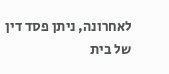לאחרונה, ניתן פסד דין של בית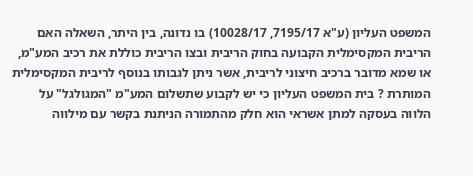המשפט העליון (ע"א 7195/17, 10028/17) בו נדונה, בין היתר, השאלה האם הריבית המקסימלית הקבועה בחוק הריבית ובצו הריבית כוללת את רכיב המע"מ, או שמא מדובר ברכיב חיצוני לריבית, אשר ניתן לגבותו בנוסף לריבית המקסימלית המותרת ? בית המשפט העליון כי יש לקבוע שתשלום המע"מ "המגולגל" על הלווה בעסקה למתן אשראי הוא חלק מהתמורה הניתנת בקשר עם מילווה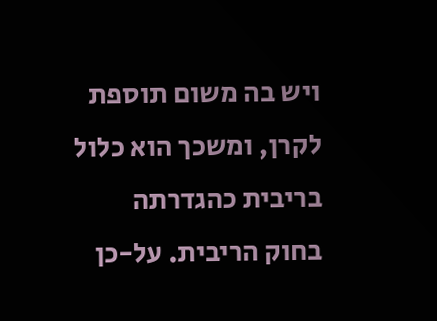ויש בה משום תוספת לקרן, ומשכך הוא כלול בריבית כהגדרתה בחוק הריבית. על-כן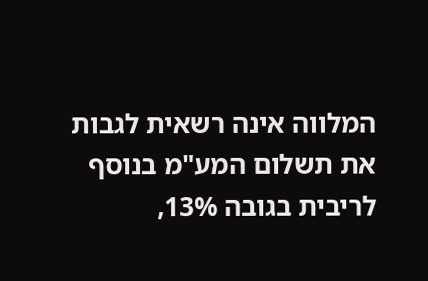המלווה אינה רשאית לגבות את תשלום המע"מ בנוסף לריבית בגובה 13%,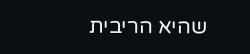שהיא הריבית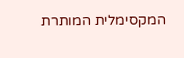המקסימלית המותרת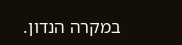במקרה הנדון.